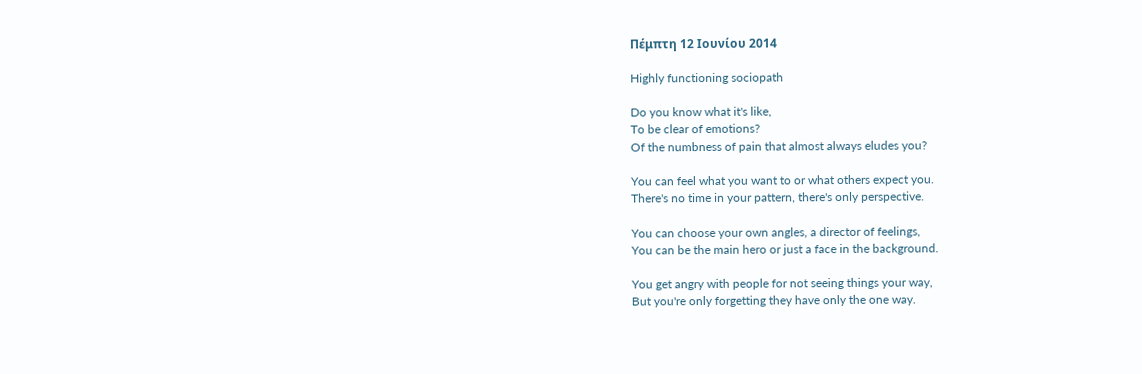Πέμπτη 12 Ιουνίου 2014

Highly functioning sociopath

Do you know what it's like,
To be clear of emotions?
Of the numbness of pain that almost always eludes you?

You can feel what you want to or what others expect you.
There's no time in your pattern, there's only perspective.

You can choose your own angles, a director of feelings,
You can be the main hero or just a face in the background.

You get angry with people for not seeing things your way,
But you're only forgetting they have only the one way.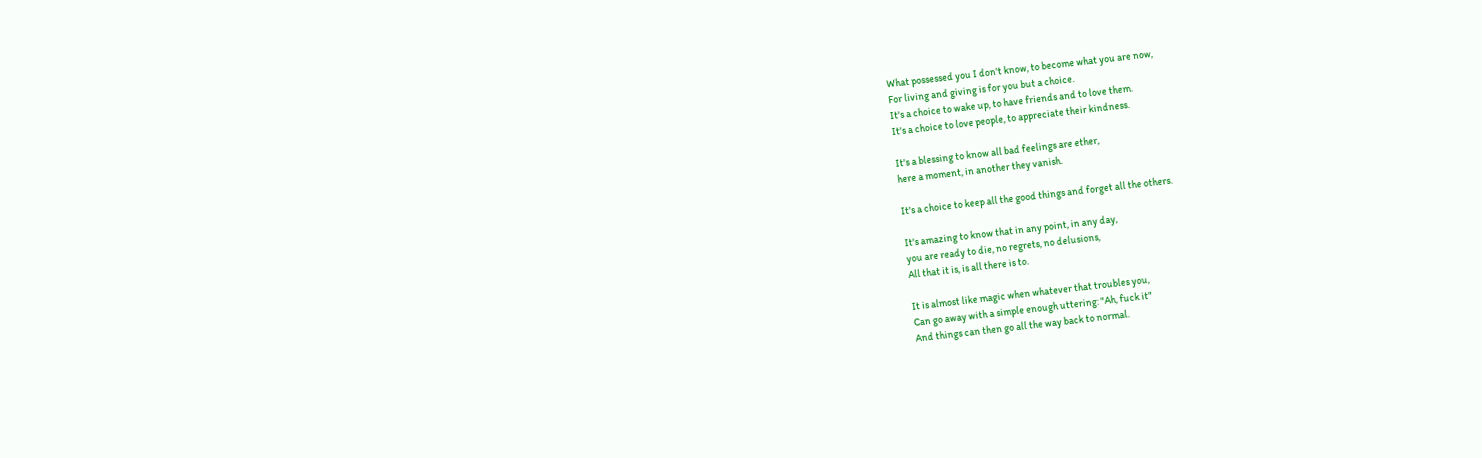What possessed you I don't know, to become what you are now,
For living and giving is for you but a choice.
It's a choice to wake up, to have friends and to love them.
It's a choice to love people, to appreciate their kindness.

It's a blessing to know all bad feelings are ether,
here a moment, in another they vanish.

It's a choice to keep all the good things and forget all the others.

It's amazing to know that in any point, in any day,
you are ready to die, no regrets, no delusions,
All that it is, is all there is to.

It is almost like magic when whatever that troubles you,
Can go away with a simple enough uttering: "Ah, fuck it"
And things can then go all the way back to normal.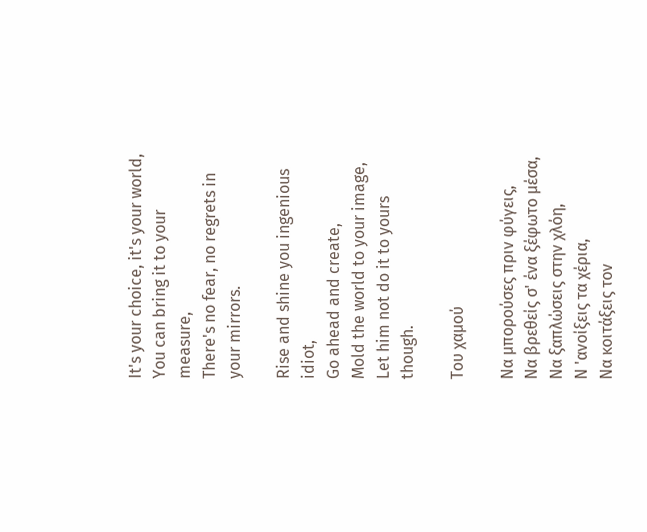It's your choice, it's your world,
You can bring it to your measure,
There's no fear, no regrets in your mirrors.

Rise and shine you ingenious idiot,
Go ahead and create,
Mold the world to your image,
Let him not do it to yours though.

Του χαμού

Να μπορούσες πριν φύγεις,
Να βρεθείς σ' ένα ξέφωτο μέσα,
Να ξαπλώσεις στην χλόη,
Ν 'ανοίξεις τα χέρια,
Να κοιτάξεις τον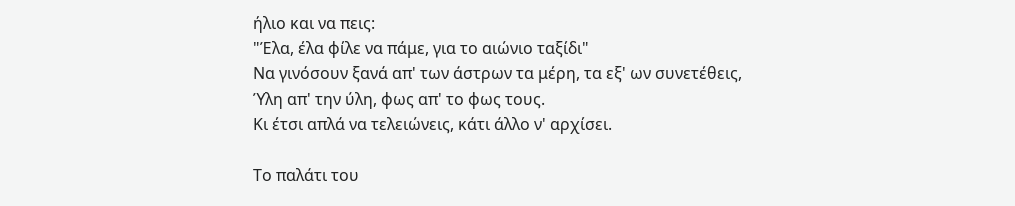ήλιο και να πεις:
"Έλα, έλα φίλε να πάμε, για το αιώνιο ταξίδι"
Να γινόσουν ξανά απ' των άστρων τα μέρη, τα εξ' ων συνετέθεις,
Ύλη απ' την ύλη, φως απ' το φως τους.
Κι έτσι απλά να τελειώνεις, κάτι άλλο ν' αρχίσει.

Το παλάτι του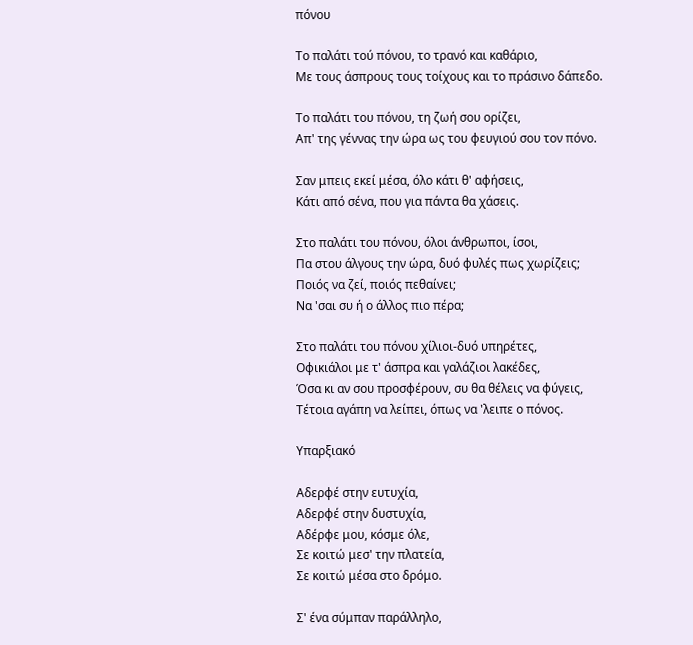πόνου

Το παλάτι τού πόνου, το τρανό και καθάριο,
Με τους άσπρους τους τοίχους και το πράσινο δάπεδο.

Το παλάτι του πόνου, τη ζωή σου ορίζει,
Απ' της γέννας την ώρα ως του φευγιού σου τον πόνο.

Σαν μπεις εκεί μέσα, όλο κάτι θ' αφήσεις,
Κάτι από σένα, που για πάντα θα χάσεις.

Στο παλάτι του πόνου, όλοι άνθρωποι, ίσοι,
Πα στου άλγους την ώρα, δυό φυλές πως χωρίζεις;
Ποιός να ζεί, ποιός πεθαίνει;
Να 'σαι συ ή ο άλλος πιο πέρα;

Στο παλάτι του πόνου χίλιοι-δυό υπηρέτες,
Οφικιάλοι με τ' άσπρα και γαλάζιοι λακέδες,
Όσα κι αν σου προσφέρουν, συ θα θέλεις να φύγεις,
Τέτοια αγάπη να λείπει, όπως να 'λειπε ο πόνος.

Υπαρξιακό

Αδερφέ στην ευτυχία,
Αδερφέ στην δυστυχία,
Αδέρφε μου, κόσμε όλε,
Σε κοιτώ μεσ' την πλατεία,
Σε κοιτώ μέσα στο δρόμο.

Σ' ένα σύμπαν παράλληλο,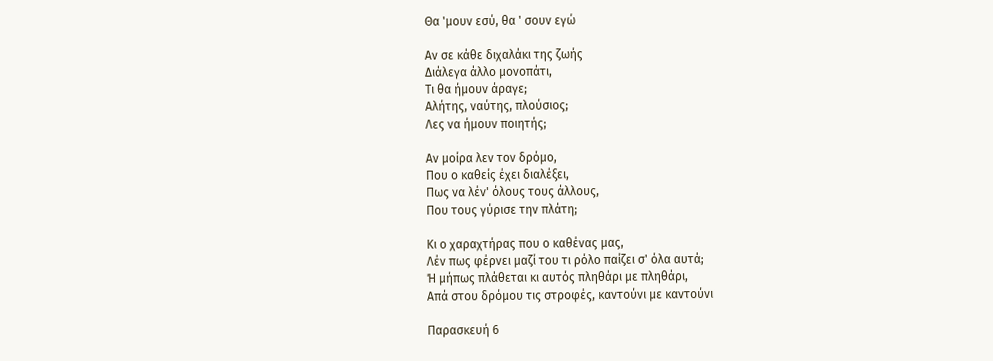Θα 'μουν εσύ, θα ' σουν εγώ

Αν σε κάθε διχαλάκι της ζωής
Διάλεγα άλλο μονοπάτι,
Τι θα ήμουν άραγε;
Αλήτης, ναύτης, πλούσιος;
Λες να ήμουν ποιητής;

Αν μοίρα λεν τον δρόμο,
Που ο καθείς έχει διαλέξει,
Πως να λέν' όλους τους άλλους,
Που τους γύρισε την πλάτη;

Κι ο χαραχτήρας που ο καθένας μας,
Λέν πως φέρνει μαζί του τι ρόλο παίζει σ' όλα αυτά;
Ή μήπως πλάθεται κι αυτός πληθάρι με πληθάρι,
Απά στου δρόμου τις στροφές, καντούνι με καντούνι

Παρασκευή 6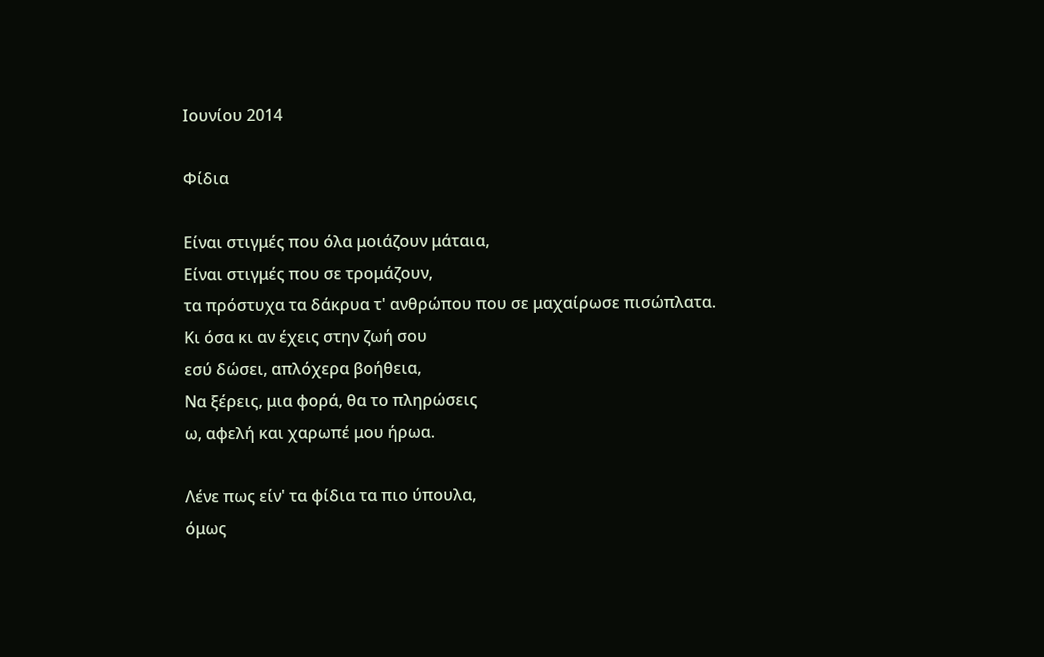Ιουνίου 2014

Φίδια

Είναι στιγμές που όλα μοιάζουν μάταια,
Είναι στιγμές που σε τρομάζουν,
τα πρόστυχα τα δάκρυα τ' ανθρώπου που σε μαχαίρωσε πισώπλατα.
Κι όσα κι αν έχεις στην ζωή σου
εσύ δώσει, απλόχερα βοήθεια,
Να ξέρεις, μια φορά, θα το πληρώσεις
ω, αφελή και χαρωπέ μου ήρωα.

Λένε πως είν' τα φίδια τα πιο ύπουλα,
όμως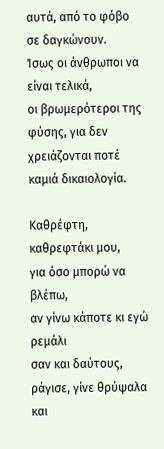αυτά, από το φόβο σε δαγκώνουν.
Ίσως οι άνθρωποι να είναι τελικά,
οι βρωμερότεροι της φύσης, για δεν χρειάζονται ποτέ καμιά δικαιολογία.

Καθρέφτη, καθρεφτάκι μου,
για όσο μπορώ να βλέπω,
αν γίνω κάποτε κι εγώ ρεμάλι
σαν και δαύτους,
ράγισε, γίνε θρύψαλα και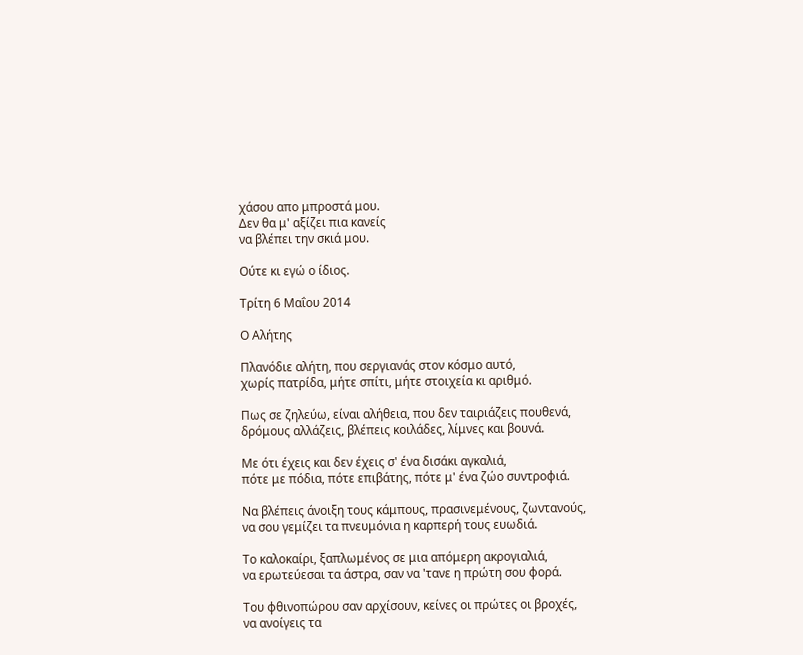χάσου απο μπροστά μου.
Δεν θα μ' αξίζει πια κανείς
να βλέπει την σκιά μου.

Ούτε κι εγώ ο ίδιος.

Τρίτη 6 Μαΐου 2014

Ο Αλήτης

Πλανόδιε αλήτη, που σεργιανάς στον κόσμο αυτό,
χωρίς πατρίδα, μήτε σπίτι, μήτε στοιχεία κι αριθμό.

Πως σε ζηλεύω, είναι αλήθεια, που δεν ταιριάζεις πουθενά,
δρόμους αλλάζεις, βλέπεις κοιλάδες, λίμνες και βουνά.

Με ότι έχεις και δεν έχεις σ' ένα δισάκι αγκαλιά,
πότε με πόδια, πότε επιβάτης, πότε μ' ένα ζώο συντροφιά.

Να βλέπεις άνοιξη τους κάμπους, πρασινεμένους, ζωντανούς,
να σου γεμίζει τα πνευμόνια η καρπερή τους ευωδιά.

Το καλοκαίρι, ξαπλωμένος σε μια απόμερη ακρογιαλιά,
να ερωτεύεσαι τα άστρα, σαν να 'τανε η πρώτη σου φορά.

Του φθινοπώρου σαν αρχίσουν, κείνες οι πρώτες οι βροχές,
να ανοίγεις τα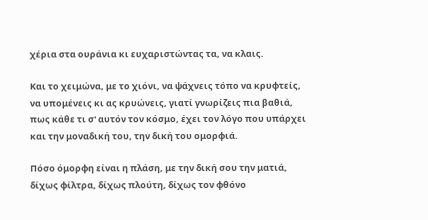χέρια στα ουράνια κι ευχαριστώντας τα, να κλαις.

Και το χειμώνα, με το χιόνι, να ψάχνεις τόπο να κρυφτείς,
να υπομένεις κι ας κρυώνεις, γιατί γνωρίζεις πια βαθιά,
πως κάθε τι σ' αυτόν τον κόσμο, έχει τον λόγο που υπάρχει
και την μοναδική του, την δική του ομορφιά.

Πόσο όμορφη είναι η πλάση, με την δική σου την ματιά,
δίχως φίλτρα, δίχως πλούτη, δίχως τον φθόνο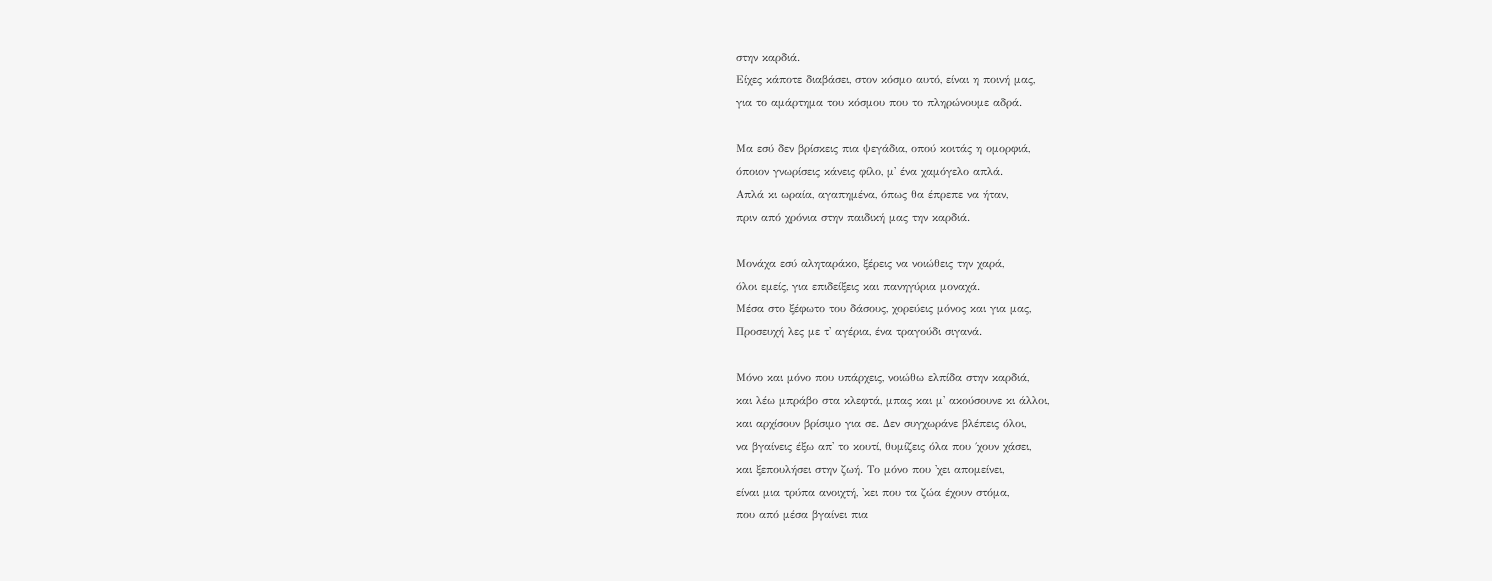στην καρδιά.
Είχες κάποτε διαβάσει, στον κόσμο αυτό, είναι η ποινή μας,
για το αμάρτημα του κόσμου που το πληρώνουμε αδρά.

Μα εσύ δεν βρίσκεις πια ψεγάδια, οπού κοιτάς η ομορφιά,
όποιον γνωρίσεις κάνεις φίλο, μ' ένα χαμόγελο απλά.
Απλά κι ωραία, αγαπημένα, όπως θα έπρεπε να ήταν,
πριν από χρόνια στην παιδική μας την καρδιά.

Μονάχα εσύ αληταράκο, ξέρεις να νοιώθεις την χαρά,
όλοι εμείς, για επιδείξεις και πανηγύρια μοναχά.
Μέσα στο ξέφωτο του δάσους, χορεύεις μόνος και για μας,
Προσευχή λες με τ' αγέρια, ένα τραγούδι σιγανά.

Μόνο και μόνο που υπάρχεις, νοιώθω ελπίδα στην καρδιά,
και λέω μπράβο στα κλεφτά, μπας και μ' ακούσουνε κι άλλοι,
και αρχίσουν βρίσιμο για σε. Δεν συγχωράνε βλέπεις όλοι,
να βγαίνεις έξω απ' το κουτί, θυμίζεις όλα που ΄χουν χάσει,
και ξεπουλήσει στην ζωή. Το μόνο που 'χει απομείνει,
είναι μια τρύπα ανοιχτή, 'κει που τα ζώα έχουν στόμα,
που από μέσα βγαίνει πια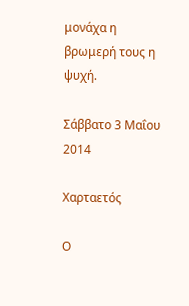μονάχα η βρωμερή τους η ψυχή.

Σάββατο 3 Μαΐου 2014

Χαρταετός

Ο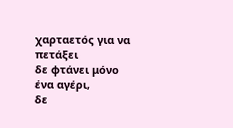χαρταετός για να πετάξει
δε φτάνει μόνο ένα αγέρι,
δε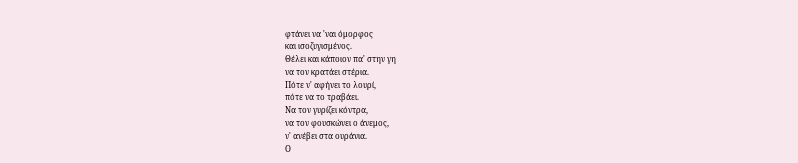φτάνει να 'ναι όμορφος
και ισοζυγισμένος.
Θέλει και κάποιον πα' στην γη
να τον κρατάει στέρια.
Πότε ν' αφήνει το λουρί,
πότε να το τραβάει.
Να τον γυρίζει κόντρα,
να τον φουσκώνει ο άνεμος,
ν' ανέβει στα ουράνια.
Ο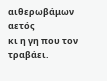αιθερωβάμων αετός
κι η γη που τον τραβάει.